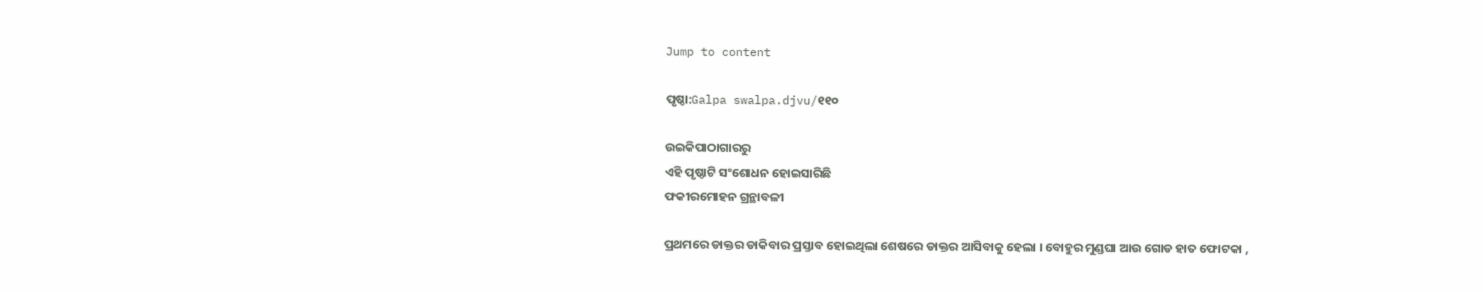Jump to content

ପୃଷ୍ଠା:Galpa swalpa.djvu/୧୧୦

ଉଇକିପାଠାଗାର‌ରୁ
ଏହି ପୃଷ୍ଠାଟି ସଂଶୋଧନ ହୋଇସାରିଛି
ଫକୀରମୋହନ ଗ୍ରନ୍ଥାବଳୀ

ପ୍ରଥମରେ ଡାକ୍ତର ଡାକିବାର ପ୍ରସ୍ତାବ ହୋଇଥିଲା ଶେଷରେ ଡାକ୍ତର ଆସିବାକୁ ହେଲା । ବୋହୁର ମୁଣ୍ଡଘା ଆଉ ଗୋଡ ହାତ ଫୋଟକା ,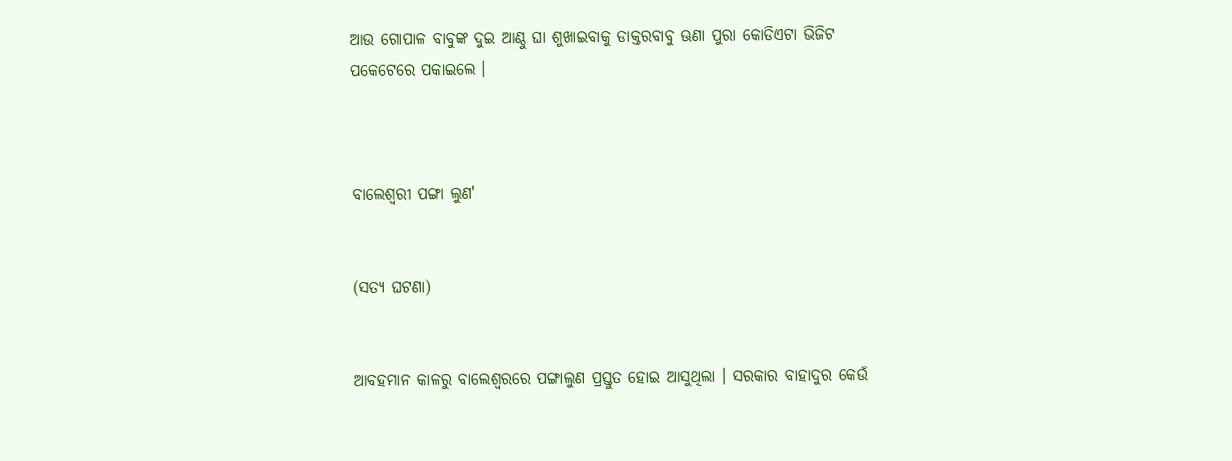ଆଉ ଗୋପାଳ ବାବୁଙ୍କ ଦୁଇ ଆଣ୍ଠୁ ଘା ଶୁଖାଇବାକୁ ଡାକ୍ତରବାବୁ ଊଣା ପୁରା କୋଡିଏଟା ଭିଜିଟ ପକେଟେରେ ପକାଇଲେ ।



ବାଲେଶ୍ୱରୀ ପଙ୍ଗା ଲୁଣ'


(ସତ୍ୟ ଘଟଣା)


ଆବହମାନ କାଳରୁ ବାଲେଶ୍ୱରରେ ପଙ୍ଗାଲୁଣ ପ୍ରସ୍ତୁତ ହୋଇ ଆସୁଥିଲା । ସରକାର ବାହାଦୁର କେଉଁ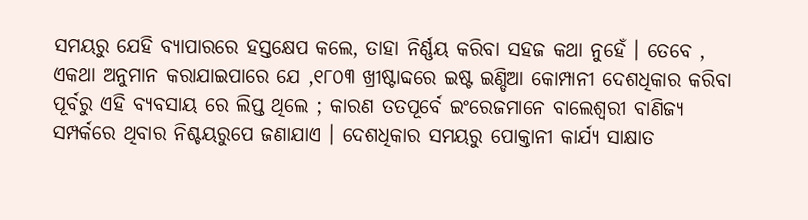ସମୟରୁ ଯେହି ବ୍ୟାପାରରେ ହସ୍ତକ୍ଷେପ କଲେ, ତାହା ନିର୍ଣ୍ଣୟ କରିବା ସହଜ କଥା ନୁହେଁ । ତେବେ , ଏକଥା ଅନୁମାନ କରାଯାଇପାରେ ଯେ ,୧୮୦୩ ଖ୍ରୀଷ୍ଟାବ୍ଦରେ ଇଷ୍ଟ ଇଣ୍ଡିଆ କୋମ୍ପାନୀ ଦେଶଧିକାର କରିବା ପୂର୍ବରୁ ଏହି ବ୍ୟବସାୟ ରେ ଲିପ୍ତ ଥିଲେ ; କାରଣ ତତପୂର୍ବେ ଇଂରେଜମାନେ ବାଲେଶ୍ୱରୀ ବାଣିଜ୍ୟ ସମ୍ପର୍କରେ ଥିବାର ନିଶ୍ଚୟରୁପେ ଜଣାଯାଏ । ଦେଶଧିକାର ସମୟରୁ ପୋକ୍ତାନୀ କାର୍ଯ୍ୟ ସାକ୍ଷାତ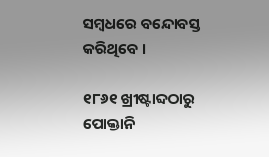ସମ୍ବଧରେ ବନ୍ଦୋବସ୍ତ କରିଥିବେ ।

୧୮୬୧ ଖ୍ରୀଷ୍ଟାବ୍ଦଠାରୁ ପୋକ୍ତାନି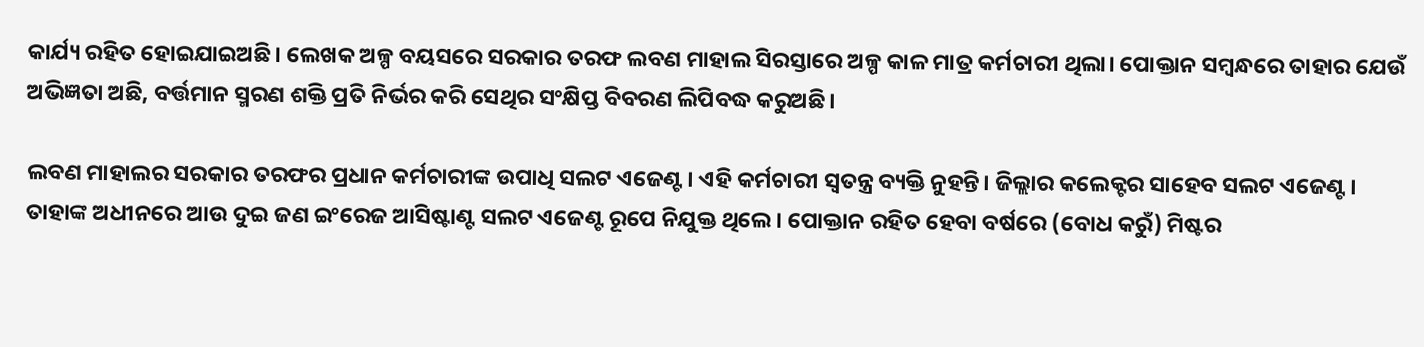କାର୍ଯ୍ୟ ରହିତ ହୋଇଯାଇଅଛି। ଲେଖକ ଅଳ୍ପ ବୟସରେ ସରକାର ତରଫ ଲବଣ ମାହାଲ ସିରସ୍ତାରେ ଅଳ୍ପ କାଳ ମାତ୍ର କର୍ମଚାରୀ ଥିଲା। ପୋକ୍ତାନ ସମ୍ବନ୍ଧରେ ତାହାର ଯେଉଁ ଅଭିଜ୍ଞତା ଅଛି, ବର୍ତ୍ତମାନ ସ୍ମରଣ ଶକ୍ତି ପ୍ରତି ନିର୍ଭର କରି ସେଥିର ସଂକ୍ଷିପ୍ତ ବିବରଣ ଲିପିବଦ୍ଧ କରୁଅଛି।

ଲବଣ ମାହାଲର ସରକାର ତରଫର ପ୍ରଧାନ କର୍ମଚାରୀଙ୍କ ଉପାଧି ସଲଟ ଏଜେଣ୍ଟ। ଏହି କର୍ମଚାରୀ ସ୍ୱତନ୍ତ୍ର ବ୍ୟକ୍ତି ନୁହନ୍ତି। ଜିଲ୍ଲାର କଲେକ୍ଟର ସାହେବ ସଲଟ ଏଜେଣ୍ଟ। ତାହାଙ୍କ ଅଧୀନରେ ଆଉ ଦୁଇ ଜଣ ଇଂରେଜ ଆସିଷ୍ଟାଣ୍ଟ ସଲଟ ଏଜେଣ୍ଟ ରୂପେ ନିଯୁକ୍ତ ଥିଲେ। ପୋକ୍ତାନ ରହିତ ହେବା ବର୍ଷରେ (ବୋଧ କରୁଁ) ମିଷ୍ଟର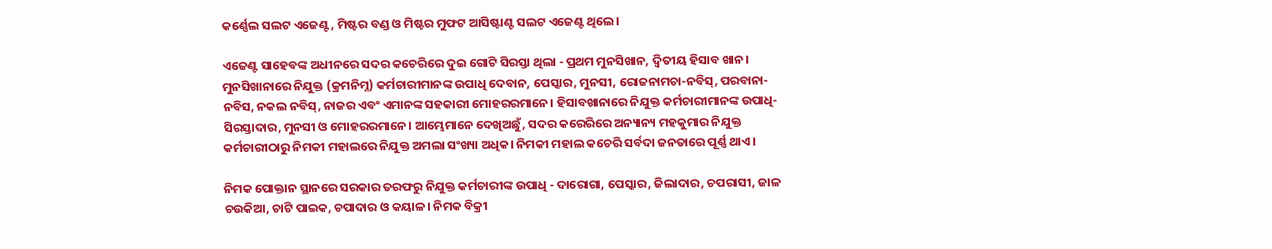କର୍ଣ୍ଣେଲ ସଲଟ ଏଜେଣ୍ଟ, ମିଷ୍ଟର ବଣ୍ଡ ଓ ମିଷ୍ଟର ମୁଫଟ ଆସିଷ୍ଟାଣ୍ଟ ସଲଟ ଏଜେଣ୍ଟ ଥିଲେ।

ଏଜେଣ୍ଟ ସାହେବଙ୍କ ଅଧୀନରେ ସଦର କଚେରିରେ ଦୁଇ ଗୋଟି ସିରସ୍ତା ଥିଲା - ପ୍ରଥମ ମୁନସିଖାନ, ଦ୍ୱିତୀୟ ହିସାବ ଖାନ। ମୁନସିଖାନାରେ ନିଯୁକ୍ତ (କ୍ରମନିମ୍ନ) କର୍ମଚାରୀମାନଙ୍କ ଉପାଧି ଦେବାନ, ପେସ୍କାର, ମୁନସୀ, ରୋଜନାମଚା-ନବିସ୍, ପରବାନା-ନବିସ, ନକଲ ନବିସ୍, ନାଜର ଏବଂ ଏମାନଙ୍କ ସହକାରୀ ମୋହରରମାନେ। ହିସାବଖାନାରେ ନିଯୁକ୍ତ କର୍ମଚାରୀମାନଙ୍କ ଉପାଧି-ସିରସ୍ତାଦାର, ମୁନସୀ ଓ ମୋହରରମାନେ। ଆମ୍ଭେମାନେ ଦେଖିଅଛୁଁ, ସଦର କରେରିରେ ଅନ୍ୟାନ୍ୟ ମହକୁମାର ନିଯୁକ୍ତ କର୍ମଚାରୀଠାରୁ ନିମକୀ ମହାଲରେ ନିଯୁକ୍ତ ଅମଲା ସଂଖ୍ୟା ଅଧିକ। ନିମକୀ ମହାଲ କଚେରି ସର୍ବଦା ଜନତାରେ ପୂର୍ଣ୍ଣ ଥାଏ।

ନିମକ ପୋକ୍ତାନ ସ୍ଥାନରେ ସରକାର ତରଫରୁ ନିଯୁକ୍ତ କର୍ମଚାରୀଙ୍କ ଉପାଧି - ଦାରୋଗା, ପେସ୍କାର, ଜିଲାଦାର, ଚପରାସୀ, ଜାଳ ଚଉକିଆ, ଚାଟି ପାଇକ, ଚପାଦାର ଓ କୟାଳ। ନିମକ ବିକ୍ରୀ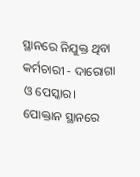ସ୍ଥାନରେ ନିଯୁକ୍ତ ଥିବା କର୍ମଚାରୀ - ଦାରୋଗା ଓ ପେସ୍କାର। ପୋକ୍ତାନ ସ୍ଥାନରେ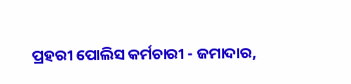ପ୍ରହରୀ ପୋଲିସ କର୍ମଚାରୀ - ଜମାଦାର,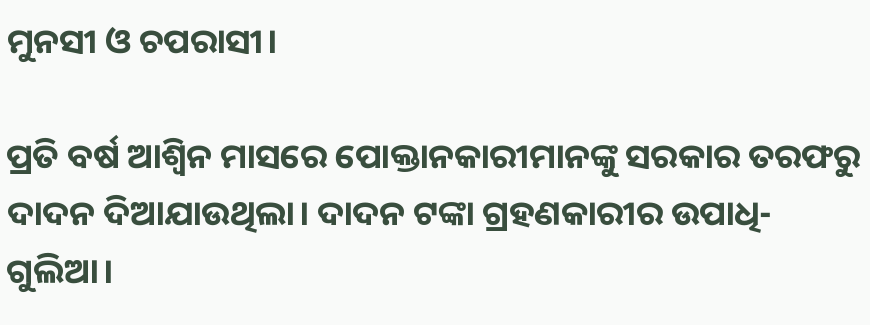ମୁନସୀ ଓ ଚପରାସୀ।

ପ୍ରତି ବର୍ଷ ଆଶ୍ୱିନ ମାସରେ ପୋକ୍ତାନକାରୀମାନଙ୍କୁ ସରକାର ତରଫରୁ ଦାଦନ ଦିଆଯାଉଥିଲା। ଦାଦନ ଟଙ୍କା ଗ୍ରହଣକାରୀର ଉପାଧି-ଗୁଲିଆ।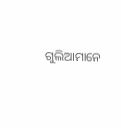ଗୁଲିଆମାନେ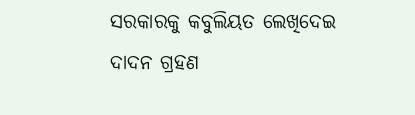ସରକାରକୁ କବୁଲିୟତ ଲେଖିଦେଇ ଦାଦନ ଗ୍ରହଣ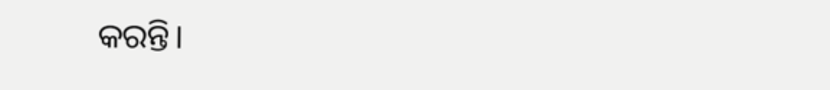କରନ୍ତି।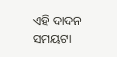ଏହି ଦାଦନ ସମୟଟା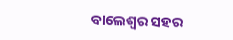ବାଲେଶ୍ୱର ସହର